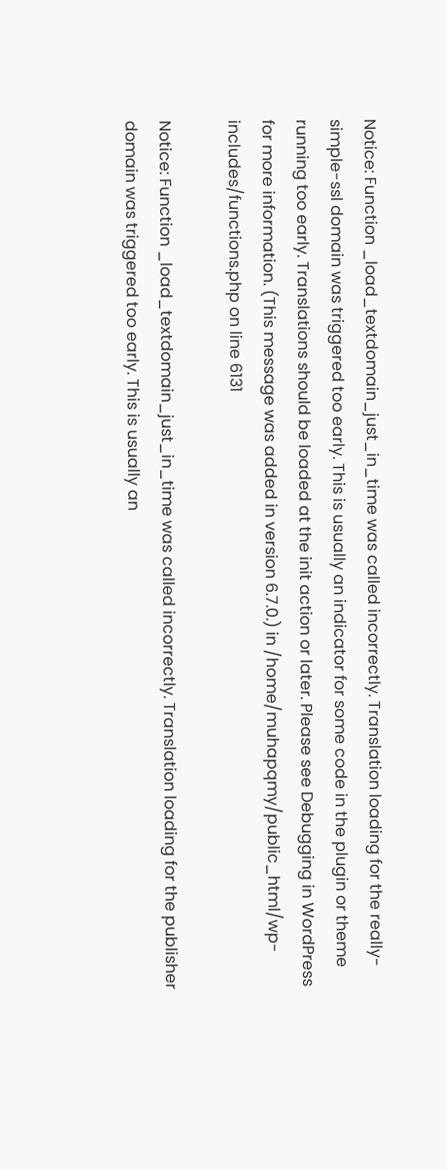Notice: Function _load_textdomain_just_in_time was called incorrectly. Translation loading for the really-simple-ssl domain was triggered too early. This is usually an indicator for some code in the plugin or theme running too early. Translations should be loaded at the init action or later. Please see Debugging in WordPress for more information. (This message was added in version 6.7.0.) in /home/muhapqmy/public_html/wp-includes/functions.php on line 6131

Notice: Function _load_textdomain_just_in_time was called incorrectly. Translation loading for the publisher domain was triggered too early. This is usually an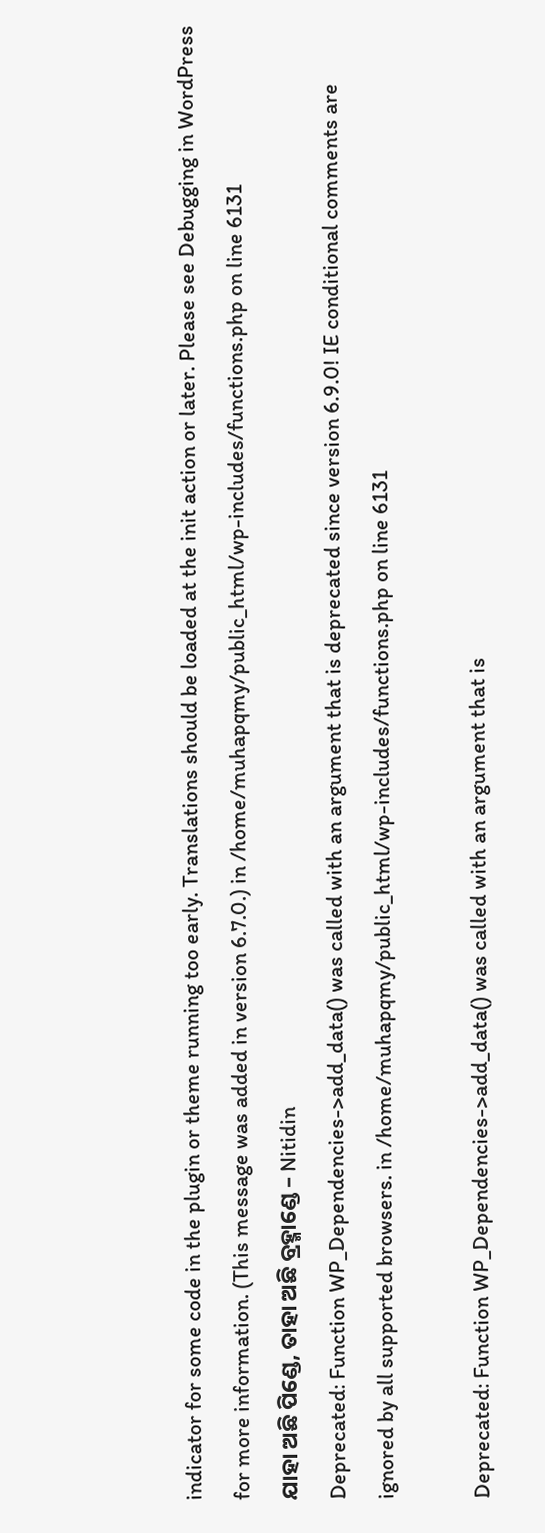indicator for some code in the plugin or theme running too early. Translations should be loaded at the init action or later. Please see Debugging in WordPress for more information. (This message was added in version 6.7.0.) in /home/muhapqmy/public_html/wp-includes/functions.php on line 6131
ଯାହା ଅଛି ପିଣ୍ଡେ, ତାହା ଅଛି ବ୍ରହ୍ମାଣ୍ଡେ – Nitidin
Deprecated: Function WP_Dependencies->add_data() was called with an argument that is deprecated since version 6.9.0! IE conditional comments are ignored by all supported browsers. in /home/muhapqmy/public_html/wp-includes/functions.php on line 6131

Deprecated: Function WP_Dependencies->add_data() was called with an argument that is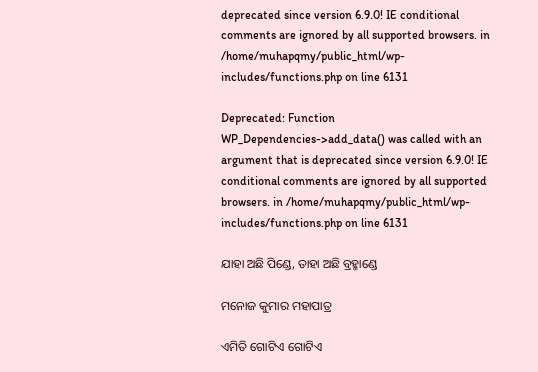deprecated since version 6.9.0! IE conditional comments are ignored by all supported browsers. in /home/muhapqmy/public_html/wp-includes/functions.php on line 6131

Deprecated: Function WP_Dependencies->add_data() was called with an argument that is deprecated since version 6.9.0! IE conditional comments are ignored by all supported browsers. in /home/muhapqmy/public_html/wp-includes/functions.php on line 6131

ଯାହା ଅଛି ପିଣ୍ଡେ, ତାହା ଅଛି ବ୍ରହ୍ମାଣ୍ଡେ

ମନୋଜ କୁମାର ମହାପାତ୍ର

ଏମିତି ଗୋଟିଏ ଗୋଟିଏ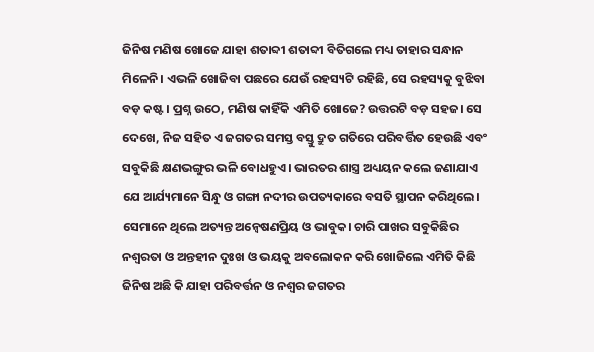ଜିନିଷ ମଣିଷ ଖୋଜେ ଯାହା ଶତାବ୍ଦୀ ଶତାବ୍ଦୀ ବିତିଗଲେ ମଧ୍ୟ ତାହାର ସନ୍ଧାନ ମିଳେନି। ଏଭଳି ଖୋଜିବା ପଛରେ ଯେଉଁ ରହସ୍ୟଟି ରହିଛି, ସେ ରହସ୍ୟକୁ ବୁଝିବା ବଡ଼ କଷ୍ଟ। ପ୍ରଶ୍ନ ଉଠେ, ମଣିଷ କାହିଁକି ଏମିତି ଖୋଜେ? ଉତ୍ତରଟି ବଡ଼ ସହଜ। ସେ ଦେଖେ, ନିଜ ସହିତ ଏ ଜଗତର ସମସ୍ତ ବସ୍ତୁ ଦ୍ରୁତ ଗତିରେ ପରିବର୍ତ୍ତିତ ହେଉଛି ଏବଂ ସବୁକିଛି କ୍ଷଣଭଙ୍ଗୁର ଭଳି ବୋଧହୁଏ। ଭାରତର ଶାସ୍ତ୍ର ଅଧ୍ୟୟନ କଲେ ଜଣାଯାଏ ଯେ ଆର୍ଯ୍ୟମାନେ ସିନ୍ଧୁ ଓ ଗଙ୍ଗା ନଦୀର ଉପତ୍ୟକାରେ ବସତି ସ୍ଥାପନ କରିଥିଲେ। ସେମାନେ ଥିଲେ ଅତ୍ୟନ୍ତ ଅନ୍ୱେଷଣପ୍ରିୟ ଓ ଭାବୁକ। ଚାରି ପାଖର ସବୁକିଛିର ନଶ୍ୱରତା ଓ ଅନ୍ତହୀନ ଦୁଃଖ ଓ ଭୟକୁ ଅବଲୋକନ କରି ଖୋଜିଲେ ଏମିତି କିଛି ଜିନିଷ ଅଛି କି ଯାହା ପରିବର୍ତ୍ତନ ଓ ନଶ୍ୱର ଜଗତର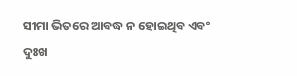ସୀମା ଭିତରେ ଆବଦ୍ଧ ନ ହୋଇଥିବ ଏବଂ ଦୁଃଖ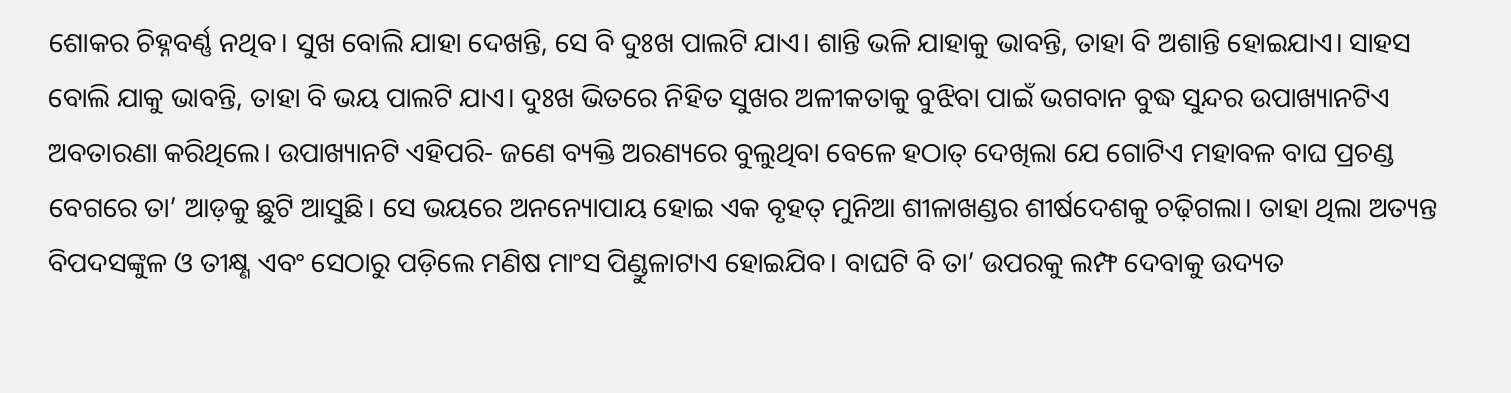ଶୋକର ଚିହ୍ନବର୍ଣ୍ଣ ନଥିବ। ସୁଖ ବୋଲି ଯାହା ଦେଖନ୍ତି, ସେ ବି ଦୁଃଖ ପାଲଟି ଯାଏ। ଶାନ୍ତି ଭଳି ଯାହାକୁ ଭାବନ୍ତି, ତାହା ବି ଅଶାନ୍ତି ହୋଇଯାଏ। ସାହସ ବୋଲି ଯାକୁ ଭାବନ୍ତି, ତାହା ବି ଭୟ ପାଲଟି ଯାଏ। ଦୁଃଖ ଭିତରେ ନିହିତ ସୁଖର ଅଳୀକତାକୁ ବୁଝିବା ପାଇଁ ଭଗବାନ ବୁଦ୍ଧ ସୁନ୍ଦର ଉପାଖ୍ୟାନଟିଏ ଅବତାରଣା କରିଥିଲେ। ଉପାଖ୍ୟାନଟି ଏହିପରି- ଜଣେ ବ୍ୟକ୍ତି ଅରଣ୍ୟରେ ବୁଲୁଥିବା ବେଳେ ହଠାତ୍ ଦେଖିଲା ଯେ ଗୋଟିଏ ମହାବଳ ବାଘ ପ୍ରଚଣ୍ଡ ବେଗରେ ତା’ ଆଡ଼କୁ ଛୁଟି ଆସୁଛି। ସେ ଭୟରେ ଅନନ୍ୟୋପାୟ ହୋଇ ଏକ ବୃହତ୍ ମୁନିଆ ଶୀଳାଖଣ୍ଡର ଶୀର୍ଷଦେଶକୁ ଚଢ଼ିଗଲା। ତାହା ଥିଲା ଅତ୍ୟନ୍ତ ବିପଦସଙ୍କୁଳ ଓ ତୀକ୍ଷ୍ଣ ଏବଂ ସେଠାରୁ ପଡ଼ିଲେ ମଣିଷ ମାଂସ ପିଣ୍ଡୁଳାଟାଏ ହୋଇଯିବ। ବାଘଟି ବି ତା’ ଉପରକୁ ଲମ୍ଫ ଦେବାକୁ ଉଦ୍ୟତ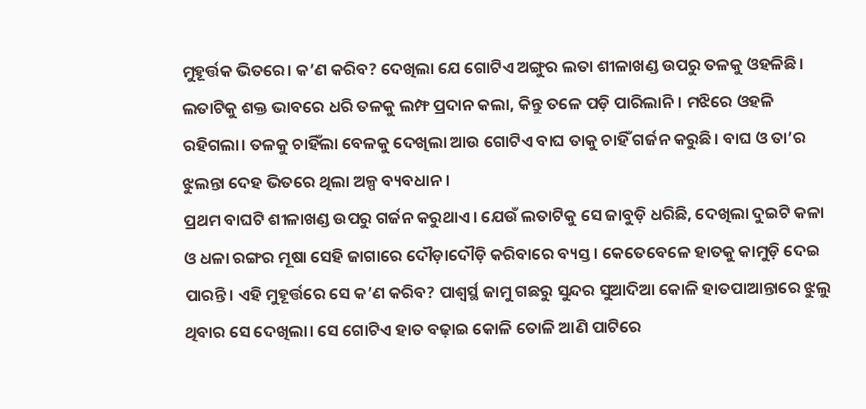ମୁହୂର୍ତ୍ତକ ଭିତରେ। କ’ଣ କରିବ? ଦେଖିଲା ଯେ ଗୋଟିଏ ଅଙ୍ଗୁର ଲତା ଶୀଳାଖଣ୍ଡ ଉପରୁ ତଳକୁ ଓହଳିଛି। ଲତାଟିକୁ ଶକ୍ତ ଭାବରେ ଧରି ତଳକୁ ଲମ୍ଫ ପ୍ରଦାନ କଲା, କିନ୍ତୁ ତଳେ ପଡ଼ି ପାରିଲାନି। ମଝିରେ ଓହଳି ରହିଗଲା। ତଳକୁ ଚାହିଁଲା ବେଳକୁ ଦେଖିଲା ଆଉ ଗୋଟିଏ ବାଘ ତାକୁ ଚାହିଁ ଗର୍ଜନ କରୁଛି। ବାଘ ଓ ତା’ର ଝୁଲନ୍ତା ଦେହ ଭିତରେ ଥିଲା ଅଳ୍ପ ବ୍ୟବଧାନ।
ପ୍ରଥମ ବାଘଟି ଶୀଳାଖଣ୍ଡ ଉପରୁ ଗର୍ଜନ କରୁଥାଏ। ଯେଉଁ ଲତାଟିକୁ ସେ ଜାବୁଡ଼ି ଧରିଛି, ଦେଖିଲା ଦୁଇଟି କଳା ଓ ଧଳା ରଙ୍ଗର ମୂଷା ସେହି ଜାଗାରେ ଦୌଡ଼ାଦୌଡ଼ି କରିବାରେ ବ୍ୟସ୍ତ। କେତେବେଳେ ହାତକୁ କାମୁଡ଼ି ଦେଇ ପାରନ୍ତି। ଏହି ମୁହୂର୍ତ୍ତରେ ସେ କ’ଣ କରିବ? ପାଶ୍ୱର୍ସ୍ଥ ଜାମୁ ଗଛରୁ ସୁନ୍ଦର ସୁଆଦିଆ କୋଳି ହାତପାଆନ୍ତାରେ ଝୁଲୁ ଥିବାର ସେ ଦେଖିଲା। ସେ ଗୋଟିଏ ହାତ ବଢ଼ାଇ କୋଳି ତୋଳି ଆଣି ପାଟିରେ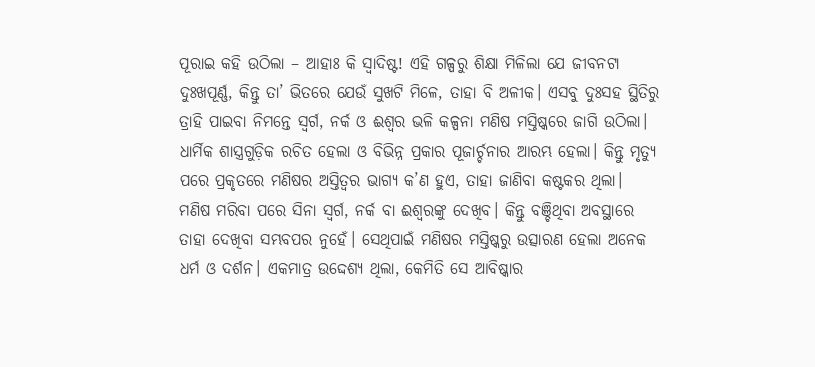ପୂରାଇ କହି ଉଠିଲା – ଆହାଃ କି ସ୍ୱାଦିଷ୍ଟ! ଏହି ଗଳ୍ପରୁ ଶିକ୍ଷା ମିଳିଲା ଯେ ଜୀବନଟା ଦୁଃଖପୂର୍ଣ୍ଣ, କିନ୍ତୁ ତା’ ଭିତରେ ଯେଉଁ ସୁଖଟି ମିଳେ, ତାହା ବି ଅଳୀକ। ଏସବୁ ଦୁଃସହ ସ୍ଥିତିରୁ ତ୍ରାହି ପାଇବା ନିମନ୍ତେ ସ୍ୱର୍ଗ, ନର୍କ ଓ ଈଶ୍ୱର ଭଳି କଳ୍ପନା ମଣିଷ ମସ୍ତିଷ୍କରେ ଜାଗି ଉଠିଲା। ଧାର୍ମିକ ଶାସ୍ତ୍ରଗୁଡ଼ିକ ରଚିତ ହେଲା ଓ ବିଭିନ୍ନ ପ୍ରକାର ପୂଜାର୍ଚ୍ଚନାର ଆରମ୍ଭ ହେଲା। କିନ୍ତୁ ମୃତ୍ୟୁ ପରେ ପ୍ରକୃତରେ ମଣିଷର ଅସ୍ତିତ୍ୱର ଭାଗ୍ୟ କ’ଣ ହୁଏ, ତାହା ଜାଣିବା କଷ୍ଟକର ଥିଲା।
ମଣିଷ ମରିବା ପରେ ସିନା ସ୍ୱର୍ଗ, ନର୍କ ବା ଈଶ୍ୱରଙ୍କୁ ଦେଖିବ। କିନ୍ତୁ ବଞ୍ଚିଥିବା ଅବସ୍ଥାରେ ତାହା ଦେଖିବା ସମ୍ଭବପର ନୁହେଁ। ସେଥିପାଇଁ ମଣିଷର ମସ୍ତିଷ୍କରୁ ଉତ୍ସାରଣ ହେଲା ଅନେକ ଧର୍ମ ଓ ଦର୍ଶନ। ଏକମାତ୍ର ଉଦ୍ଦେଶ୍ୟ ଥିଲା, କେମିତି ସେ ଆବିଷ୍କାର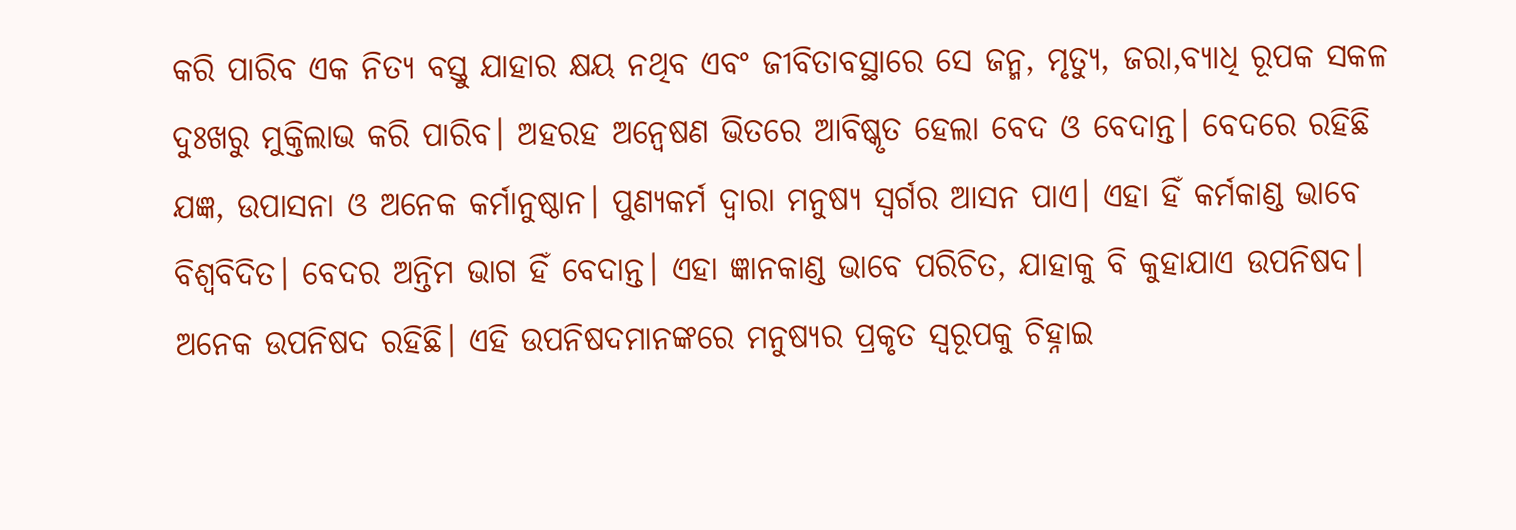କରି ପାରିବ ଏକ ନିତ୍ୟ ବସ୍ତୁ ଯାହାର କ୍ଷୟ ନଥିବ ଏବଂ ଜୀବିତାବସ୍ଥାରେ ସେ ଜନ୍ମ, ମୃତ୍ୟୁ, ଜରା,ବ୍ୟାଧି ରୂପକ ସକଳ ଦୁଃଖରୁ ମୁକ୍ତିଲାଭ କରି ପାରିବ। ଅହରହ ଅନ୍ୱେଷଣ ଭିତରେ ଆବିଷ୍କୃତ ହେଲା ବେଦ ଓ ବେଦାନ୍ତ। ବେଦରେ ରହିଛି ଯଜ୍ଞ, ଉପାସନା ଓ ଅନେକ କର୍ମାନୁଷ୍ଠାନ। ପୁଣ୍ୟକର୍ମ ଦ୍ୱାରା ମନୁଷ୍ୟ ସ୍ୱର୍ଗର ଆସନ ପାଏ। ଏହା ହିଁ କର୍ମକାଣ୍ଡ ଭାବେ ବିଶ୍ୱବିଦିତ। ବେଦର ଅନ୍ତିମ ଭାଗ ହିଁ ବେଦାନ୍ତ। ଏହା ଜ୍ଞାନକାଣ୍ଡ ଭାବେ ପରିଚିତ, ଯାହାକୁ ବି କୁହାଯାଏ ଉପନିଷଦ। ଅନେକ ଉପନିଷଦ ରହିଛି। ଏହି ଉପନିଷଦମାନଙ୍କରେ ମନୁଷ୍ୟର ପ୍ରକୃତ ସ୍ୱରୂପକୁ ଚିହ୍ନାଇ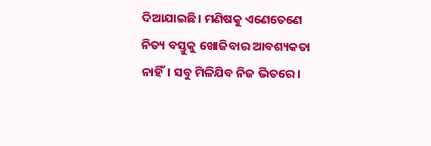ଦିଆଯାଇଛି। ମଣିଷକୁ ଏଣେତେଣେ ନିତ୍ୟ ବସ୍ତୁକୁ ଖୋଜିବାର ଆବଶ୍ୟକତା ନାହିଁ। ସବୁ ମିଳିଯିବ ନିଜ ଭିତରେ।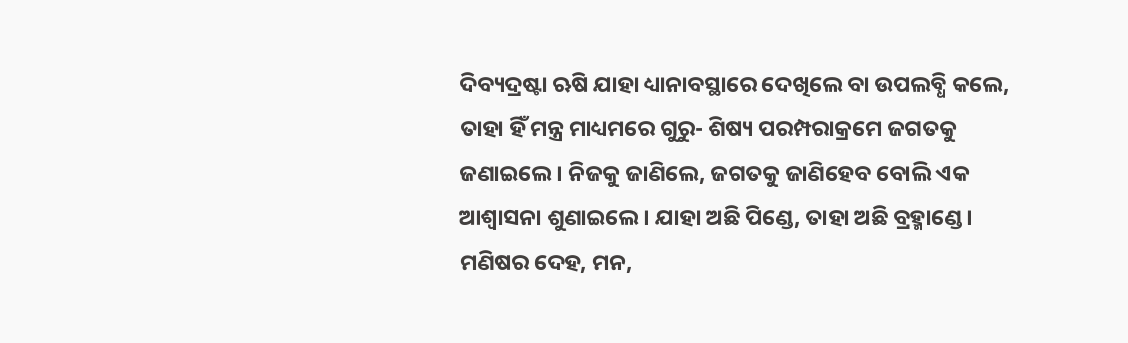ଦିବ୍ୟଦ୍ରଷ୍ଟା ଋଷି ଯାହା ଧ୍ୟାନାବସ୍ଥାରେ ଦେଖିଲେ ବା ଉପଲବ୍ଧି କଲେ, ତାହା ହିଁ ମନ୍ତ୍ର ମାଧ୍ୟମରେ ଗୁରୁ- ଶିଷ୍ୟ ପରମ୍ପରାକ୍ରମେ ଜଗତକୁ ଜଣାଇଲେ। ନିଜକୁ ଜାଣିଲେ, ଜଗତକୁ ଜାଣିହେବ ବୋଲି ଏକ ଆଶ୍ୱାସନା ଶୁଣାଇଲେ। ଯାହା ଅଛି ପିଣ୍ଡେ, ତାହା ଅଛି ବ୍ରହ୍ମାଣ୍ଡେ।
ମଣିଷର ଦେହ, ମନ,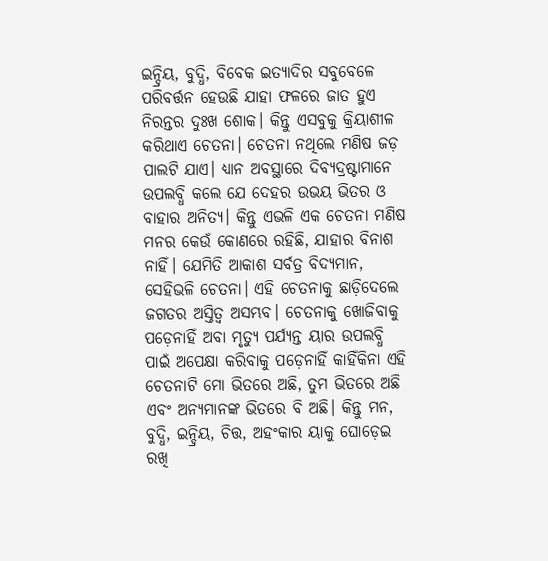ଇନ୍ଦ୍ରିୟ, ବୁଦ୍ଧି, ବିବେକ ଇତ୍ୟାଦିର ସବୁବେଳେ ପରିବର୍ତ୍ତନ ହେଉଛି ଯାହା ଫଳରେ ଜାତ ହୁଏ ନିରନ୍ତର ଦୁଃଖ ଶୋକ। କିନ୍ତୁ ଏସବୁକୁ କ୍ରିୟାଶୀଳ କରିଥାଏ ଚେତନା। ଚେତନା ନଥିଲେ ମଣିଷ ଜଡ଼ ପାଲଟି ଯାଏ। ଧ୍ୟାନ ଅବସ୍ଥାରେ ଦିବ୍ୟଦ୍ରଷ୍ଟାମାନେ ଉପଲବ୍ଧି କଲେ ଯେ ଦେହର ଉଭୟ ଭିତର ଓ ବାହାର ଅନିତ୍ୟ। କିନ୍ତୁ ଏଭଳି ଏକ ଚେତନା ମଣିଷ ମନର କେଉଁ କୋଣରେ ରହିଛି, ଯାହାର ବିନାଶ ନାହିଁ। ଯେମିତି ଆକାଶ ସର୍ବତ୍ର ବିଦ୍ୟମାନ, ସେହିଭଳି ଚେତନା। ଏହି ଚେତନାକୁ ଛାଡ଼ିଦେଲେ ଜଗତର ଅସ୍ତିତ୍ୱ ଅସମ୍ଭବ। ଚେତନାକୁ ଖୋଜିବାକୁ ପଡ଼େନାହିଁ ଅବା ମୃତ୍ୟୁ ପର୍ଯ୍ୟନ୍ତ ୟାର ଉପଲବ୍ଧି ପାଇଁ ଅପେକ୍ଷା କରିବାକୁ ପଡ଼େନାହିଁ କାହିଁକିନା ଏହି ଚେତନାଟି ମୋ ଭିତରେ ଅଛି, ତୁମ ଭିତରେ ଅଛି ଏବଂ ଅନ୍ୟମାନଙ୍କ ଭିତରେ ବି ଅଛି। କିନ୍ତୁ ମନ, ବୁଦ୍ଧି, ଇନ୍ଦ୍ରିୟ, ଚିତ୍ତ, ଅହଂକାର ୟାକୁ ଘୋଡ଼େଇ ରଖି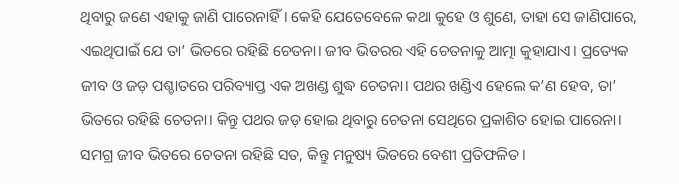ଥିବାରୁ ଜଣେ ଏହାକୁ ଜାଣି ପାରେନାହିଁ। କେହି ଯେତେବେଳେ କଥା କୁହେ ଓ ଶୁଣେ, ତାହା ସେ ଜାଣିପାରେ, ଏଇଥିପାଇଁ ଯେ ତା’ ଭିତରେ ରହିଛି ଚେତନା। ଜୀବ ଭିତରର ଏହି ଚେତନାକୁ ଆତ୍ମା କୁହାଯାଏ। ପ୍ରତ୍ୟେକ ଜୀବ ଓ ଜଡ଼ ପଶ୍ଚାତରେ ପରିବ୍ୟାପ୍ତ ଏକ ଅଖଣ୍ଡ ଶୁଦ୍ଧ ଚେତନା। ପଥର ଖଣ୍ଡିଏ ହେଲେ କ’ଣ ହେବ, ତା’ ଭିତରେ ରହିଛି ଚେତନା। କିନ୍ତୁ ପଥର ଜଡ଼ ହୋଇ ଥିବାରୁ ଚେତନା ସେଥିରେ ପ୍ରକାଶିତ ହୋଇ ପାରେନା। ସମଗ୍ର ଜୀବ ଭିତରେ ଚେତନା ରହିଛି ସତ, କିନ୍ତୁ ମନୁଷ୍ୟ ଭିତରେ ବେଶୀ ପ୍ରତିଫଳିତ।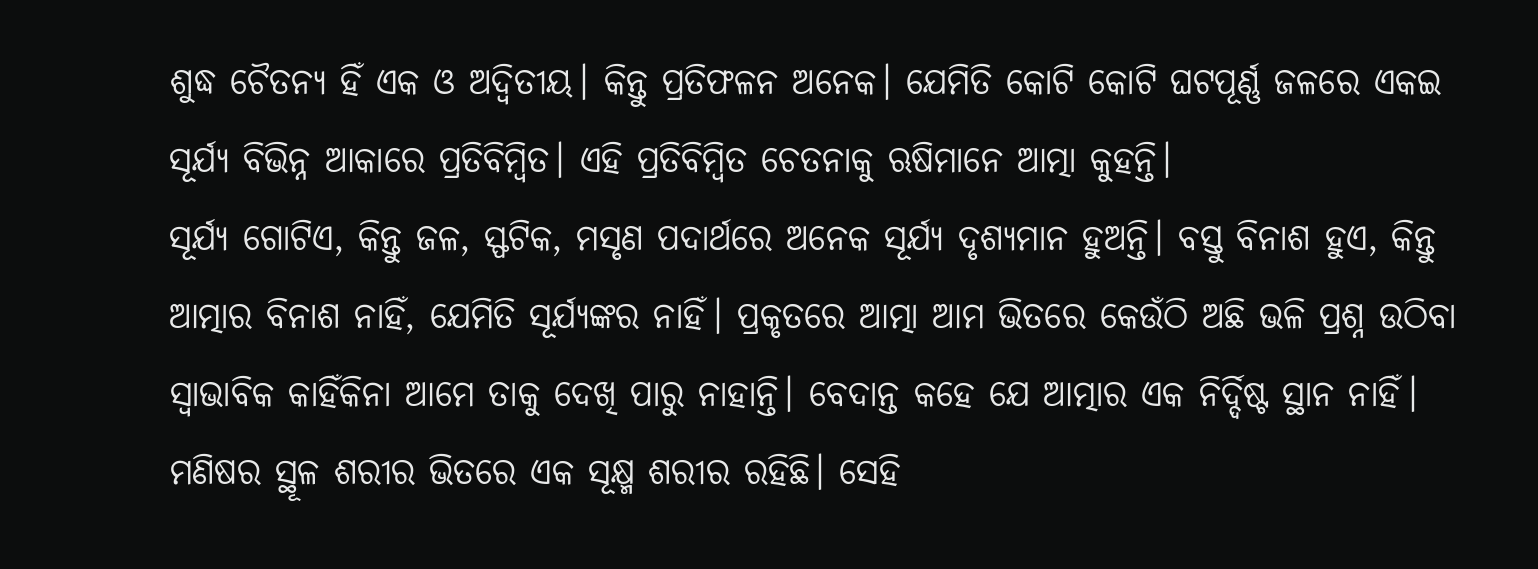ଶୁଦ୍ଧ ଚୈତନ୍ୟ ହିଁ ଏକ ଓ ଅଦ୍ୱିତୀୟ। କିନ୍ତୁ ପ୍ରତିଫଳନ ଅନେକ। ଯେମିତି କୋଟି କୋଟି ଘଟପୂର୍ଣ୍ଣ ଜଳରେ ଏକଇ ସୂର୍ଯ୍ୟ ବିଭିନ୍ନ ଆକାରେ ପ୍ରତିବିମ୍ବିତ। ଏହି ପ୍ରତିବିମ୍ବିତ ଚେତନାକୁ ଋଷିମାନେ ଆତ୍ମା କୁହନ୍ତି।
ସୂର୍ଯ୍ୟ ଗୋଟିଏ, କିନ୍ତୁ ଜଳ, ସ୍ଫଟିକ, ମସୃଣ ପଦାର୍ଥରେ ଅନେକ ସୂର୍ଯ୍ୟ ଦୃଶ୍ୟମାନ ହୁଅନ୍ତି। ବସ୍ତୁ ବିନାଶ ହୁଏ, କିନ୍ତୁ ଆତ୍ମାର ବିନାଶ ନାହିଁ, ଯେମିତି ସୂର୍ଯ୍ୟଙ୍କର ନାହିଁ। ପ୍ରକୃତରେ ଆତ୍ମା ଆମ ଭିତରେ କେଉଁଠି ଅଛି ଭଳି ପ୍ରଶ୍ନ ଉଠିବା ସ୍ୱାଭାବିକ କାହିଁକିନା ଆମେ ତାକୁ ଦେଖି ପାରୁ ନାହାନ୍ତି। ବେଦାନ୍ତ କହେ ଯେ ଆତ୍ମାର ଏକ ନିର୍ଦ୍ଦିଷ୍ଟ ସ୍ଥାନ ନାହିଁ। ମଣିଷର ସ୍ଥୂଳ ଶରୀର ଭିତରେ ଏକ ସୂକ୍ଷ୍ମ ଶରୀର ରହିଛି। ସେହି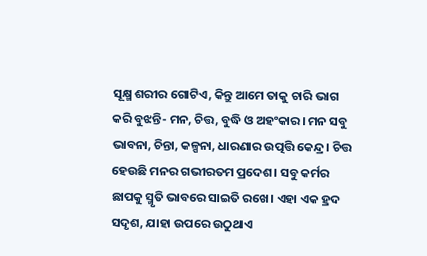ସୂକ୍ଷ୍ମ ଶରୀର ଗୋଟିଏ, କିନ୍ତୁ ଆମେ ତାକୁ ଚାରି ଭାଗ କରି ବୁଝନ୍ତି- ମନ, ଚିତ୍ତ, ବୁଦ୍ଧି ଓ ଅହଂକାର। ମନ ସବୁ ଭାବନା, ଚିନ୍ତା, କଳ୍ପନା, ଧାରଣାର ଉତ୍ପତ୍ତି କେନ୍ଦ୍ର। ଚିତ୍ତ ହେଉଛି ମନର ଗଭୀରତମ ପ୍ରଦେଶ। ସବୁ କର୍ମର ଛାପକୁ ସ୍ମୃତି ଭାବରେ ସାଇତି ରଖେ। ଏହା ଏକ ହ୍ରଦ ସଦୃଶ, ଯାହା ଉପରେ ଉଠୁଥାଏ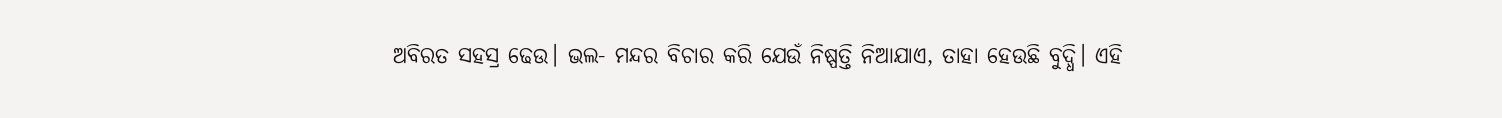ଅବିରତ ସହସ୍ର ଢେଉ। ଭଲ- ମନ୍ଦର ବିଚାର କରି ଯେଉଁ ନିଷ୍ପତ୍ତି ନିଆଯାଏ, ତାହା ହେଉଛି ବୁଦ୍ଧି। ଏହି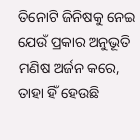ତିନୋଟି ଜିନିଷକୁ ନେଇ ଯେଉଁ ପ୍ରକାର ଅନୁଭୂତି ମଣିଷ ଅର୍ଜନ କରେ, ତାହା ହିଁ ହେଉଛି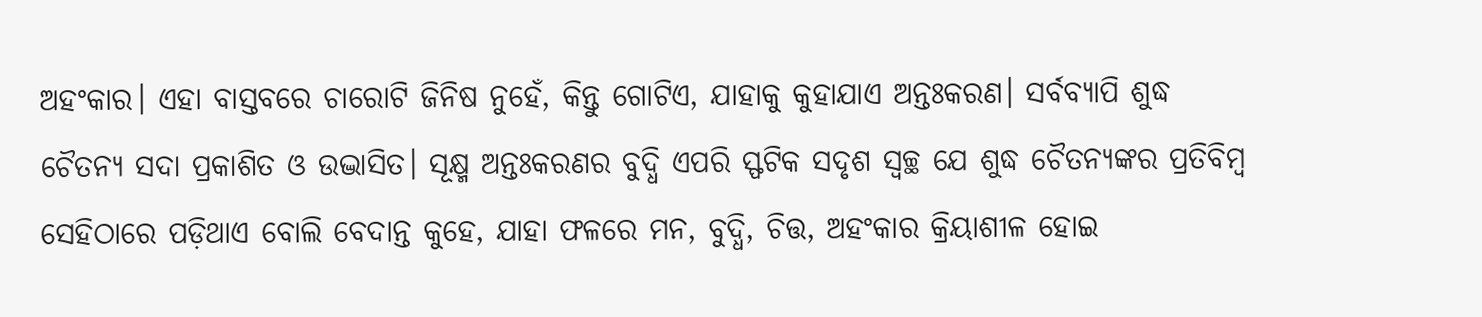ଅହଂକାର। ଏହା ବାସ୍ତବରେ ଚାରୋଟି ଜିନିଷ ନୁହେଁ, କିନ୍ତୁ ଗୋଟିଏ, ଯାହାକୁ କୁହାଯାଏ ଅନ୍ତଃକରଣ। ସର୍ବବ୍ୟାପି ଶୁଦ୍ଧ ଚୈତନ୍ୟ ସଦା ପ୍ରକାଶିତ ଓ ଉଦ୍ଭାସିତ। ସୂକ୍ଷ୍ମ ଅନ୍ତଃକରଣର ବୁଦ୍ଧି ଏପରି ସ୍ଫଟିକ ସଦୃଶ ସ୍ୱଚ୍ଛ ଯେ ଶୁଦ୍ଧ ଚୈତନ୍ୟଙ୍କର ପ୍ରତିବିମ୍ବ ସେହିଠାରେ ପଡ଼ିଥାଏ ବୋଲି ବେଦାନ୍ତ କୁହେ, ଯାହା ଫଳରେ ମନ, ବୁଦ୍ଧି, ଚିତ୍ତ, ଅହଂକାର କ୍ରିୟାଶୀଳ ହୋଇ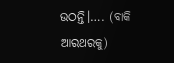ଉଠନ୍ତି।…. (ବାକି ଆରଥରକୁ)